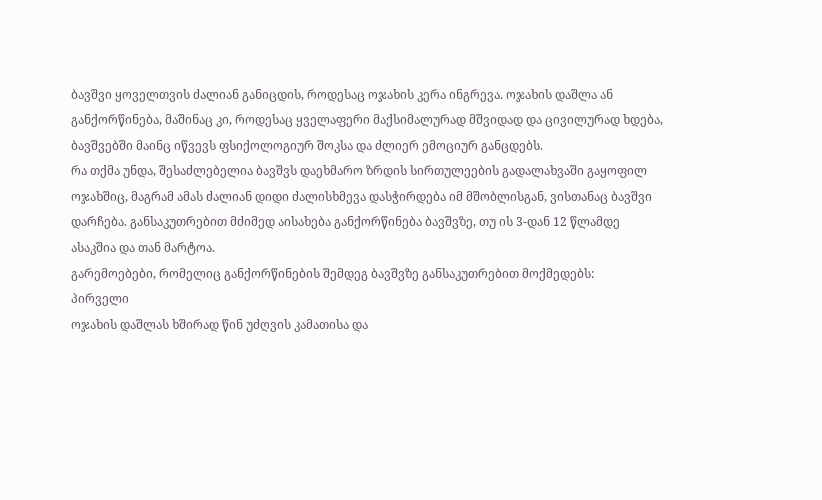ბავშვი ყოველთვის ძალიან განიცდის, როდესაც ოჯახის კერა ინგრევა. ოჯახის დაშლა ან განქორწინება, მაშინაც კი, როდესაც ყველაფერი მაქსიმალურად მშვიდად და ცივილურად ხდება, ბავშვებში მაინც იწვევს ფსიქოლოგიურ შოკსა და ძლიერ ემოციურ განცდებს.
რა თქმა უნდა, შესაძლებელია ბავშვს დაეხმარო ზრდის სირთულეების გადალახვაში გაყოფილ ოჯახშიც, მაგრამ ამას ძალიან დიდი ძალისხმევა დასჭირდება იმ მშობლისგან, ვისთანაც ბავშვი დარჩება. განსაკუთრებით მძიმედ აისახება განქორწინება ბავშვზე, თუ ის 3-დან 12 წლამდე ასაკშია და თან მარტოა.
გარემოებები, რომელიც განქორწინების შემდეგ ბავშვზე განსაკუთრებით მოქმედებს:
პირველი
ოჯახის დაშლას ხშირად წინ უძღვის კამათისა და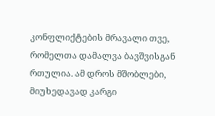კონფლიქტების მრავალი თვე, რომელთა დამალვა ბავშვისგან რთულია. ამ დროს მშობლები, მიუხედავად კარგი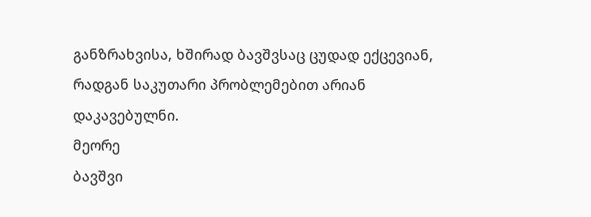განზრახვისა, ხშირად ბავშვსაც ცუდად ექცევიან, რადგან საკუთარი პრობლემებით არიან დაკავებულნი.
მეორე
ბავშვი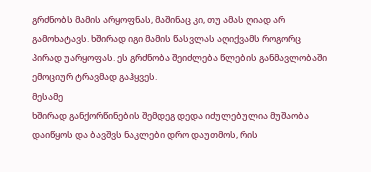გრძნობს მამის არყოფნას, მაშინაც კი, თუ ამას ღიად არ გამოხატავს. ხშირად იგი მამის წასვლას აღიქვამს როგორც პირად უარყოფას. ეს გრძნობა შეიძლება წლების განმავლობაში ემოციურ ტრავმად გაჰყვეს.
მესამე
ხშირად განქორწინების შემდეგ დედა იძულებულია მუშაობა დაიწყოს და ბავშვს ნაკლები დრო დაუთმოს, რის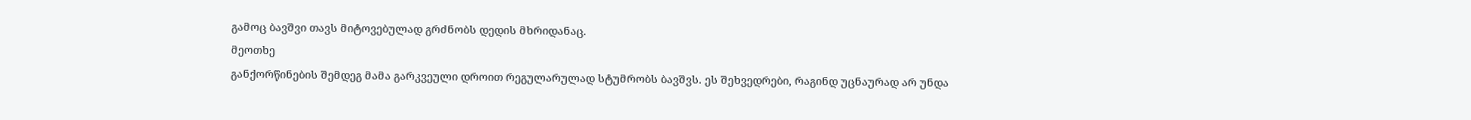გამოც ბავშვი თავს მიტოვებულად გრძნობს დედის მხრიდანაც.
მეოთხე
განქორწინების შემდეგ მამა გარკვეული დროით რეგულარულად სტუმრობს ბავშვს. ეს შეხვედრები, რაგინდ უცნაურად არ უნდა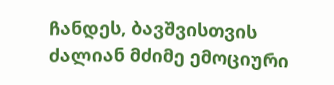ჩანდეს, ბავშვისთვის ძალიან მძიმე ემოციური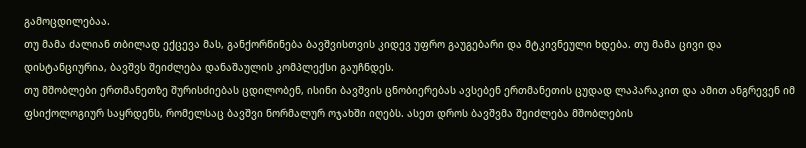გამოცდილებაა.
თუ მამა ძალიან თბილად ექცევა მას, განქორწინება ბავშვისთვის კიდევ უფრო გაუგებარი და მტკივნეული ხდება. თუ მამა ცივი და დისტანციურია, ბავშვს შეიძლება დანაშაულის კომპლექსი გაუჩნდეს.
თუ მშობლები ერთმანეთზე შურისძიებას ცდილობენ, ისინი ბავშვის ცნობიერებას ავსებენ ერთმანეთის ცუდად ლაპარაკით და ამით ანგრევენ იმ ფსიქოლოგიურ საყრდენს, რომელსაც ბავშვი ნორმალურ ოჯახში იღებს. ასეთ დროს ბავშვმა შეიძლება მშობლების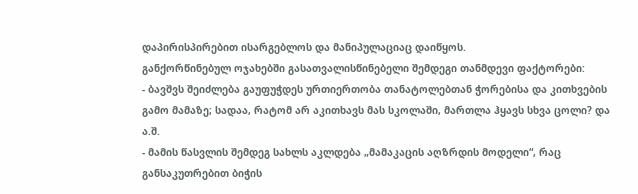დაპირისპირებით ისარგებლოს და მანიპულაციაც დაიწყოს.
განქორწინებულ ოჯახებში გასათვალისწინებელი შემდეგი თანმდევი ფაქტორები:
- ბავშვს შეიძლება გაუფუჭდეს ურთიერთობა თანატოლებთან ჭორებისა და კითხვების გამო მამაზე; სადაა, რატომ არ აკითხავს მას სკოლაში, მართლა ჰყავს სხვა ცოლი? და ა.შ.
- მამის წასვლის შემდეგ სახლს აკლდება „მამაკაცის აღზრდის მოდელი“, რაც განსაკუთრებით ბიჭის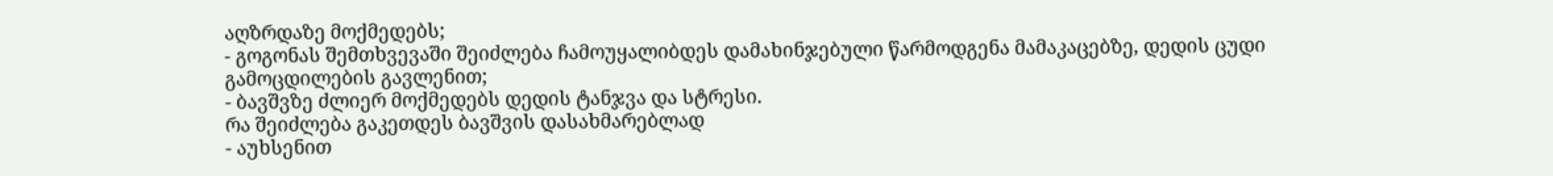აღზრდაზე მოქმედებს;
- გოგონას შემთხვევაში შეიძლება ჩამოუყალიბდეს დამახინჯებული წარმოდგენა მამაკაცებზე, დედის ცუდი გამოცდილების გავლენით;
- ბავშვზე ძლიერ მოქმედებს დედის ტანჯვა და სტრესი.
რა შეიძლება გაკეთდეს ბავშვის დასახმარებლად
- აუხსენით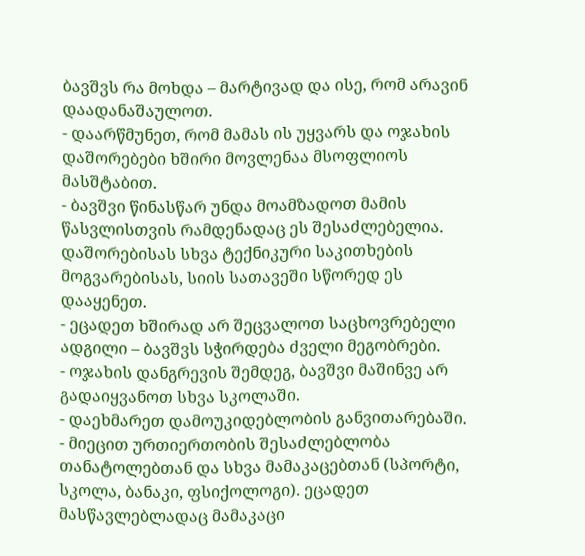ბავშვს რა მოხდა – მარტივად და ისე, რომ არავინ დაადანაშაულოთ.
- დაარწმუნეთ, რომ მამას ის უყვარს და ოჯახის დაშორებები ხშირი მოვლენაა მსოფლიოს მასშტაბით.
- ბავშვი წინასწარ უნდა მოამზადოთ მამის წასვლისთვის რამდენადაც ეს შესაძლებელია. დაშორებისას სხვა ტექნიკური საკითხების მოგვარებისას, სიის სათავეში სწორედ ეს დააყენეთ.
- ეცადეთ ხშირად არ შეცვალოთ საცხოვრებელი ადგილი – ბავშვს სჭირდება ძველი მეგობრები.
- ოჯახის დანგრევის შემდეგ, ბავშვი მაშინვე არ გადაიყვანოთ სხვა სკოლაში.
- დაეხმარეთ დამოუკიდებლობის განვითარებაში.
- მიეცით ურთიერთობის შესაძლებლობა თანატოლებთან და სხვა მამაკაცებთან (სპორტი, სკოლა, ბანაკი, ფსიქოლოგი). ეცადეთ მასწავლებლადაც მამაკაცი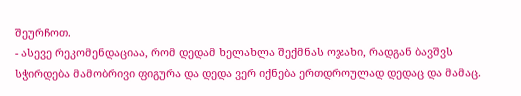შეურჩოთ.
- ასევე რეკომენდაციაა, რომ დედამ ხელახლა შექმნას ოჯახი, რადგან ბავშვს სჭირდება მამობრივი ფიგურა და დედა ვერ იქნება ერთდროულად დედაც და მამაც.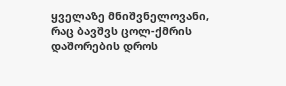ყველაზე მნიშვნელოვანი, რაც ბავშვს ცოლ-ქმრის დაშორების დროს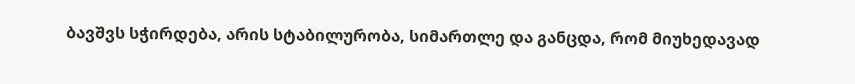ბავშვს სჭირდება, არის სტაბილურობა, სიმართლე და განცდა, რომ მიუხედავად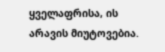ყველაფრისა, ის არავის მიუტოვებია.